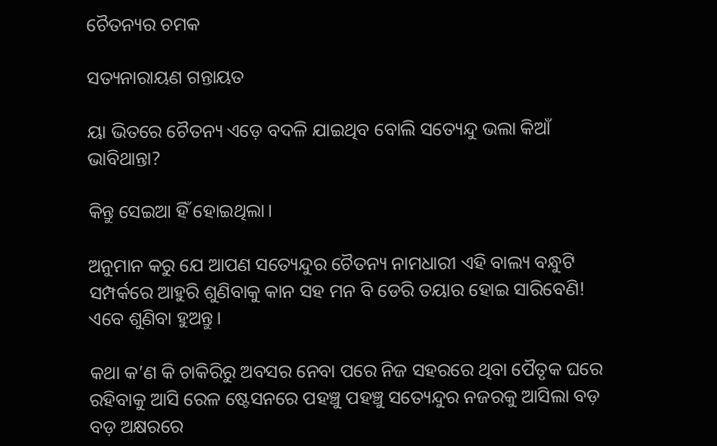ଚୈତନ୍ୟର ଚମକ

ସତ୍ୟନାରାୟଣ ଗନ୍ତାୟତ

ୟା ଭିତରେ ଚୈତନ୍ୟ ଏଡ଼େ ବଦଳି ଯାଇଥିବ ବୋଲି ସତ୍ୟେନ୍ଦୁ ଭଲା କିଆଁ ଭାବିଥାନ୍ତା?

କିନ୍ତୁ ସେଇଆ ହିଁ ହୋଇଥିଲା।

ଅନୁମାନ କରୁ ଯେ ଆପଣ ସତ୍ୟେନ୍ଦୁର ଚୈତନ୍ୟ ନାମଧାରୀ ଏହି ବାଲ୍ୟ ବନ୍ଧୁଟି ସମ୍ପର୍କରେ ଆହୁରି ଶୁଣିବାକୁ କାନ ସହ ମନ ବି ଡେରି ତୟାର ହୋଇ ସାରିବେଣି! ଏବେ ଶୁଣିବା ହୁଅନ୍ତୁ।

କଥା କ’ଣ କି ଚାକିରିରୁ ଅବସର ନେବା ପରେ ନିଜ ସହରରେ ଥିବା ପୈତୃକ ଘରେ ରହିବାକୁ ଆସି ରେଳ ଷ୍ଟେସନରେ ପହଞ୍ଚୁ ପହଞ୍ଚୁ ସତ୍ୟେନ୍ଦୁର ନଜରକୁ ଆସିଲା ବଡ଼ ବଡ଼ ଅକ୍ଷରରେ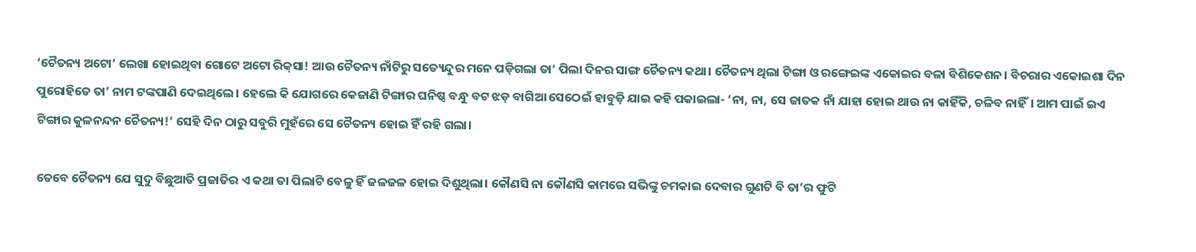‘ଚୈତନ୍ୟ ଅଟୋ’ ଲେଖା ହୋଇଥିବା ଗୋଟେ ଅଟୋ ରିକ୍‌ସା! ଆଉ ଚୈତନ୍ୟ ନାଁଟିରୁ ସତ୍ୟେନ୍ଦୁର ମନେ ପଡ଼ିଗଲା ତା’ ପିଲା ଦିନର ସାଙ୍ଗ ଚୈତନ୍ୟ କଥା। ଚୈତନ୍ୟ ଥିଲା ଟିଙ୍ଗା ଓ ରଙ୍ଗେଇଙ୍କ ଏକୋଇର ବଳା ବିଶିକେଶନ। ବିଚରାର ଏକୋଇଶା ଦିନ ପୁରୋହିତେ ତା’ ନାମ ଟଙ୍କପାଣି ଦେଇଥିଲେ। ହେଲେ କି ଯୋଗରେ କେଜାଣି ଟିଙ୍ଗାର ଘନିଷ୍ଠ ବନ୍ଧୁ ବଟ ଝଡ଼ ବାଗିଆ ସେଠେଇଁ ହାବୁଡ଼ି ଯାଇ କହି ପକାଇଲା- ‘ନା, ନା, ସେ ଜାତକ ନାଁ ଯାହା ହୋଇ ଥାଉ ନା କାହିଁକି, ଚଳିବ ନାହିଁ। ଆମ ପାଇଁ ଇଏ ଟିଙ୍ଗାର କୁଳନନ୍ଦନ ଚୈତନ୍ୟ!’ ସେହି ଦିନ ଠାରୁ ସବୁରି ମୁହଁରେ ସେ ଚୈତନ୍ୟ ହୋଇ ହିଁ ରହି ଗଲା।

ତେବେ ଚୈତନ୍ୟ ଯେ ସୁଦୁ ବିଛୁଆତି ପ୍ରଜାତିର ଏ କଥା ତା ପିଲାଟି ବେଳୁ ହିଁ ଜଳଜଳ ହୋଇ ଦିଶୁଥିଲା। କୌଣସି ନା କୌଣସି କାମରେ ସଭିଙ୍କୁ ଚମକାଇ ଦେବାର ଗୁଣଟି ବି ତା’ର ଫୁଟି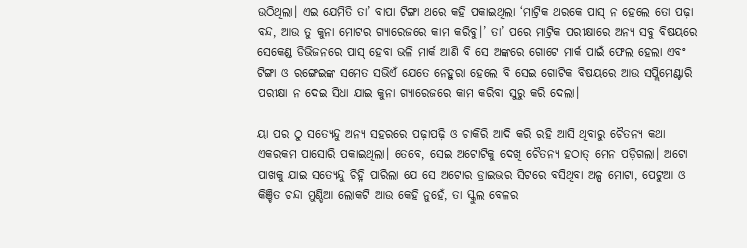ଉଠିଥିଲା। ଏଇ ଯେମିତି ତା’ ବାପା ଟିଙ୍ଗା ଥରେ କହି ପକାଇଥିଲା ‘ମାଟ୍ରିକ ଥରକେ ପାସ୍‌ ନ ହେଲେ ତୋ ପଢ଼ା ବନ୍ଦ, ଆଉ ତୁ କୁନା ମୋଟର ଗ୍ୟାରେଜରେ କାମ କରିବୁ।’ ତା’ ପରେ ମାଟ୍ରିକ ପରୀକ୍ଷାରେ ଅନ୍ୟ ସବୁ ବିଷୟରେ ସେକେଣ୍ଡ ଡିଭିଜନରେ ପାସ୍‌ ହେବା ଭଳି ମାର୍କ ଆଣି ବି ସେ ଅଙ୍କରେ ଗୋଟେ ମାର୍କ ପାଇଁ ଫେଲ ହେଲା ଏବଂ ଟିଙ୍ଗା ଓ ରଙ୍ଗେଇଙ୍କ ସମେତ ସଭିଏଁ ଯେତେ ନେହୁରା ହେଲେ ବି ସେଇ ଗୋଟିକ ବିଷୟରେ ଆଉ ସପ୍ଲିମେଣ୍ଟାରି ପରୀକ୍ଷା ନ ଦେଇ ସିଧା ଯାଇ କୁନା ଗ୍ୟାରେଜରେ କାମ କରିବା ସୁରୁ କରି ଦେଲା।

ୟା ପର ଠୁ ସତ୍ୟେନ୍ଦୁ ଅନ୍ୟ ସହରରେ ପଢ଼ାପଢ଼ି ଓ ଚାକିରି ଆଦି କରି ରହି ଆସି ଥିବାରୁ ଚୈତନ୍ୟ କଥା ଏକରକମ ପାସୋରି ପକାଇଥିଲା। ତେବେ, ସେଇ ଅଟୋଟିକୁ ଦେଖି ଚୈତନ୍ୟ ହଠାତ୍‌ ମ‌େନ ପଡ଼ିଗଲା। ଅଟୋ ପାଖକୁ ଯାଇ ସତ୍ୟେନ୍ଦୁ ଚିହ୍ନି ପାରିଲା ଯେ ସେ ଅଟୋର ଡ୍ରାଇଭର ସିଟରେ ବସିଥିବା ଅଳ୍ପ ମୋଟା, ପେଟୁଆ ଓ କିଞ୍ଚିତ ଚନ୍ଦା ମୁଣ୍ଡିଆ ଲୋକଟି ଆଉ କେହି ନୁହେଁ, ତା ସ୍କୁଲ ବେଳର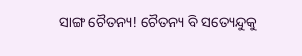ସାଙ୍ଗ ଚୈତନ୍ୟ! ଚୈତନ୍ୟ ବି ସତ୍ୟେନ୍ଦୁକୁ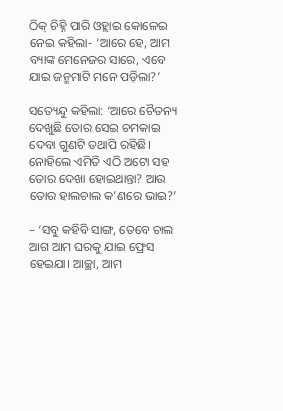ଠିକ୍ ଚିହ୍ନି ପାରି ଓହ୍ଲାଇ କୋଳେଇ ନେଇ କହିଲା- ‘ଆରେ ହେ, ଆମ ବ୍ୟାଙ୍କ ମେନେଜର ସାରେ, ଏବେ ଯାଇ ଜନ୍ମମାଟି ମନେ ପଡ଼ିଲା?’

ସତ୍ୟେନ୍ଦୁ କହିଲା: ‘ଆରେ ଚୈତନ୍ୟ ଦେଖୁଛି ତୋର ସେଇ ଚମକାଇ ଦେବା ଗୁଣଟି ତଥାପି ରହିଛି। ନୋହିଲେ ଏମିତି ଏଠି ଅଟୋ ସହ ତୋର ଦେଖା ହୋଇଥାନ୍ତା? ଆଉ ତୋର ହାଲଚାଲ କ’ଣରେ ଭାଇ?’

– ‘ସବୁ କହିବି ସାଙ୍ଗ, ତେବେ ଚାଲ ଆଗ ଆମ ଘରକୁ ଯାଇ ଫ୍ରେସ ହେଇଯା। ଆଚ୍ଛା, ଆମ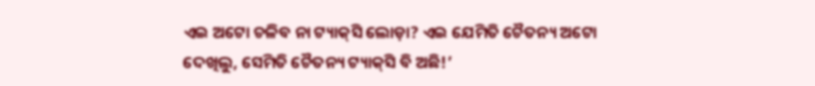ଏଇ ଅଟୋ ଚଳିବ ନା ଟ୍ୟାକ୍‌ସି ଲୋଡ଼ା? ଏଇ ଯେମିତି ଚୈତନ୍ୟ ଅଟୋ ଦେଖିଲୁ, ସେମିତି ଚୈତନ୍ୟ ଟ୍ୟାକ୍‌ସି ବି ଅଛି!’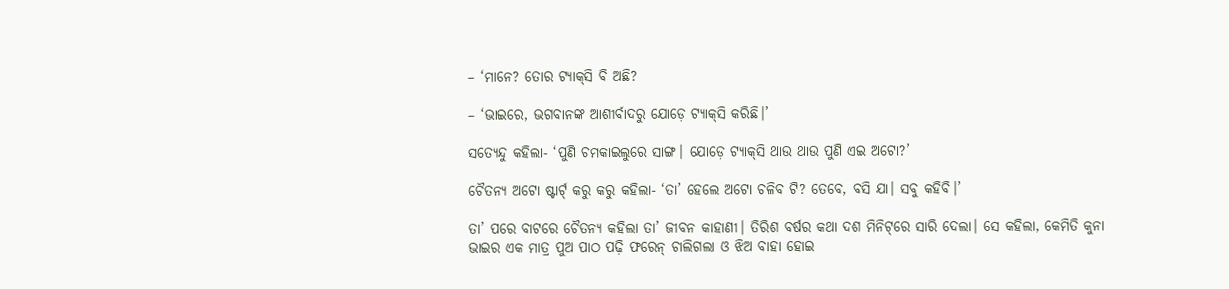– ‘ମାନେ? ତୋର ଟ୍ୟାକ୍‌ସି ବି ଅଛି?

– ‘ଭାଇରେ, ଭଗବାନଙ୍କ ଆଶୀର୍ବାଦରୁ ଯୋଡ଼େ ଟ୍ୟାକ୍‌ସି କରିଛି।’

ସତ୍ୟେନ୍ଦୁ କହିଲା- ‘ପୁଣି ଚମକାଇଲୁରେ ସାଙ୍ଗ। ଯୋଡ଼େ ଟ୍ୟାକ୍‌ସି ଥାଉ ଥାଉ ପୁଣି ଏଇ ଅଟୋ?’

ଚୈତନ୍ୟ ଅଟୋ ଷ୍ଟାର୍ଟ‌୍ କରୁ କରୁ କହିଲା- ‘ତା’ ହେଲେ ଅଟୋ ଚଳିବ ଟି? ତେବେ, ବସି ଯା। ସବୁ କହିବି।’

ତା’ ପରେ ବାଟରେ ଚୈତନ୍ୟ କହିଲା ତା’ ଜୀବନ କାହାଣୀ। ତିରିଶ ବର୍ଷର କଥା ଦଶ ମିନିଟ୍‌ରେ ସାରି ଦେଲା। ସେ କହିଲା, କେମିତି କୁନା‌ ଭାଇର ଏକ ମାତ୍ର ପୁଅ ପାଠ ପଢ଼ି ଫରେନ୍‌ ଚାଲିଗଲା ଓ ଝିଅ ବାହା ହୋଇ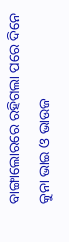ବାଙ୍ଗାଲୋରରେ ରହିଗଲା ପରେ ଦିନେ କୁନା ଭାଇ ଓ ଭାଉଜ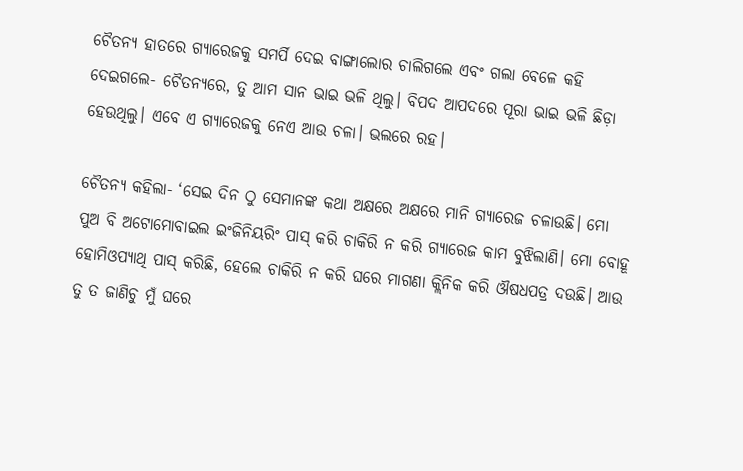ଚୈତନ୍ୟ ହାତରେ ଗ୍ୟାରେଜକୁ ସମର୍ପି ଦେଇ ବାଙ୍ଗାଲୋର ଚାଲିଗଲେ ଏବଂ ଗଲା ବେଳେ କହି ଦେଇଗଲେ- ଚୈତନ୍ୟରେ, ତୁ ଆମ ସାନ ଭାଇ ଭଳି ଥିଲୁ। ବିପଦ ଆପଦରେ ପୂରା ଭାଇ ଭଳି ଛିଡ଼ା ହେଉଥିଲୁ। ଏବେ ଏ ଗ୍ୟାରେଜକୁ ନେଏ ଆଉ ଚଳା। ଭଲରେ ରହ।

ଚୈତନ୍ୟ କହିଲା- ‘ସେଇ ଦିନ ଠୁ ସେମାନଙ୍କ କଥା ଅକ୍ଷରେ ଅକ୍ଷରେ ମାନି ଗ୍ୟାରେଜ ଚଳାଉଛି। ମୋ ପୁଅ ବି ଅଟୋମୋବାଇଲ ଇଂଜିନିୟରିଂ ପାସ୍‌ କରି ଚାକିରି ନ କରି ଗ୍ୟାରେଜ କାମ ବୁଝିଲାଣି। ମୋ ବୋହୂ ହୋମିଓପ୍ୟାଥି ପାସ୍‌ କରିଛି, ହେଲେ ଚାକିରି ନ କରି ଘରେ ମାଗଣା କ୍ଲିନିକ କରି ଔଷଧପତ୍ର ଦଉଛି। ଆଉ ତୁ ତ ଜାଣିଚୁ ମୁଁ ଘରେ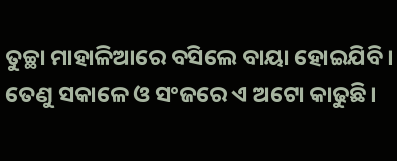ତୁଚ୍ଛା ମାହାଳିଆରେ ବସିଲେ ବାୟା ହୋଇଯିବି। ତେଣୁ ସକାଳେ ଓ ସଂଜରେ ଏ ଅଟୋ କାଢୁଛି।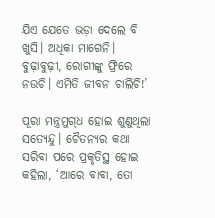ଯିଏ ଯେତେ ଭଡ଼ା ଦେଲେ ବି ଖୁସି। ଅଧିକା ମାଗେନି। ବୁଢ଼ାବୁଢ଼ୀ, ରୋଗୀଙ୍କୁ ଫ୍ରିରେ ନଉଚି। ଏମିତି ଜୀବନ ଚାଲିଚି!’

ପୂରା ମନ୍ତ୍ରମୁଗ୍‌ଧ ହୋଇ ଶୁଣୁଥିଲା ସତ୍ୟେନ୍ଦୁ। ଚୈତନ୍ୟର କଥା ସରିବା ପରେ ପ୍ରକୃତିସ୍ଥ ହୋଇ କହିଲା, ‘ଆରେ ବାବା, ତୋ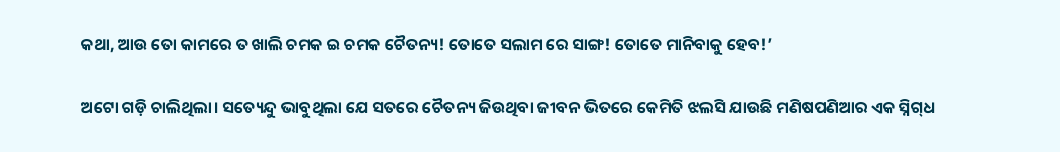କଥା, ଆଉ ତୋ କାମରେ ତ ଖାଲି ଚମକ ଇ ଚମକ ଚୈତନ୍ୟ! ତୋତେ ସଲାମ ରେ ସାଙ୍ଗ! ତୋତେ ମାନିବାକୁ ହେବ!’

ଅଟୋ ଗଡ଼ି ଚାଲିଥିଲା। ସତ୍ୟେନ୍ଦୁ ଭାବୁଥିଲା ଯେ ସତରେ ଚୈତନ୍ୟ ଜିଉଥିବା ଜୀବନ ଭିତରେ କେମିତି ଝଲସି ଯାଉଛି ମଣିଷପଣିଆର ଏକ ସ୍ନିଗ୍‌ଧ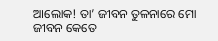ଆଲୋକ! ତା’ ଜୀବନ ତୁଳନାରେ ମୋ ଜୀବନ କେତେ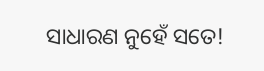ସାଧାରଣ ନୁହେଁ ସତେ!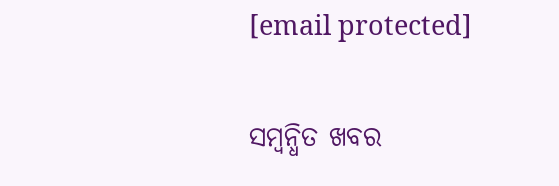[email protected]

ସମ୍ବନ୍ଧିତ ଖବର